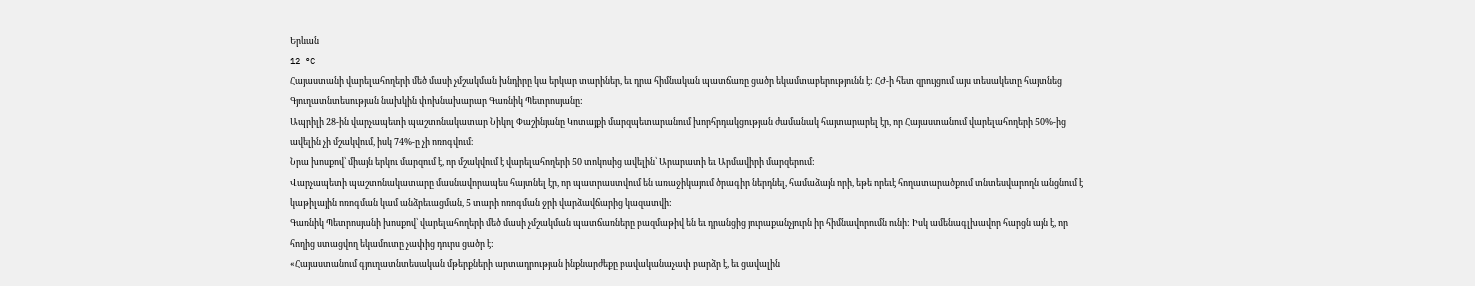Երևան
12 °C
Հայաստանի վարելահողերի մեծ մասի չմշակման խնդիրը կա երկար տարիներ, եւ դրա հիմնական պատճառը ցածր եկամտաբերությունն է: ՀԺ-ի հետ զրույցում այս տեսակետը հայտնեց Գյուղատնտեսության նախկին փոխնախարար Գառնիկ Պետրոսյանը:
Ապրիլի 28-ին վարչապետի պաշտոնակատար Նիկոլ Փաշինյանը Կոտայքի մարզպետարանում խորհրդակցության ժամանակ հայտարարել էր, որ Հայաստանում վարելահողերի 50%-ից ավելին չի մշակվում, իսկ 74%-ը չի ոռոգվում։
Նրա խոսքով՝ միայն երկու մարզում է, որ մշակվում է վարելահողերի 50 տոկոսից ավելին՝ Արարատի եւ Արմավիրի մարզերում:
Վարչապետի պաշտոնակատարը մասնավորապես հայտնել էր, որ պատրաստվում են առաջիկայում ծրագիր ներդնել, համաձայն որի, եթե որեւէ հողատարածքում տնտեսվարողն անցնում է կաթիլային ոռոգման կամ անձրեւացման, 5 տարի ոռոգման ջրի վարձավճարից կազատվի:
Գառնիկ Պետրոսյանի խոսքով՝ վարելահողերի մեծ մասի չմշակման պատճառները բազմաթիվ են եւ դրանցից յուրաքանչյուրն իր հիմնավորումն ունի: Իսկ ամենագլխավոր հարցն այն է, որ հողից ստացվող եկամուտը չափից դուրս ցածր է:
«Հայաստանում գյուղատնտեսական մթերքների արտադրության ինքնարժեքը բավականաչափ բարձր է, եւ ցավալին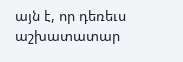այն է, որ դեռեւս աշխատատար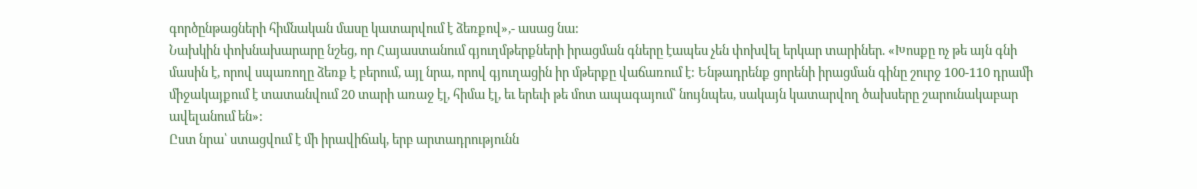գործընթացների հիմնական մասը կատարվում է ձեռքով»,- ասաց նա:
Նախկին փոխնախարարը նշեց, որ Հայաստանում գյուղմթերքների իրացման գները էապես չեն փոխվել երկար տարիներ. «Խոսքը ոչ թե այն գնի մասին է, որով սպառողը ձեռք է բերում, այլ նրա, որով գյուղացին իր մթերքը վաճառում է: Ենթադրենք ցորենի իրացման գինը շուրջ 100-110 դրամի միջակայքում է տատանվում 20 տարի առաջ էլ, հիմա էլ, եւ երեւի թե մոտ ապագայում՝ նույնպես, սակայն կատարվող ծախսերը շարունակաբար ավելանում են»:
Ըստ նրա՝ ստացվում է մի իրավիճակ, երբ արտադրությունն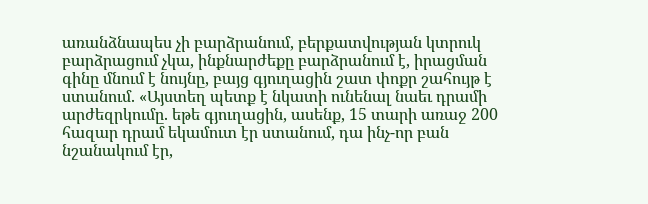առանձնապես չի բարձրանում, բերքատվության կտրուկ բարձրացում չկա, ինքնարժեքը բարձրանում է, իրացման գինը մնում է նույնը, բայց գյուղացին շատ փոքր շահույթ է ստանում. «Այստեղ պետք է նկատի ունենալ նաեւ դրամի արժեզրկումը. եթե գյուղացին, ասենք, 15 տարի առաջ 200 հազար դրամ եկամուտ էր ստանում, դա ինչ-որ բան նշանակում էր,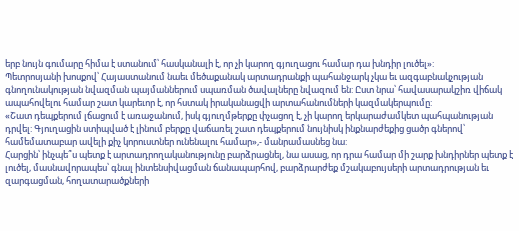երբ նույն գումարը հիմա է ստանում՝ հասկանալի է, որ չի կարող գյուղացու համար դա խնդիր լուծել»:
Պետրոսյանի խոսքով՝ Հայաստանում նաեւ մեծաքանակ արտադրանքի պահանջարկ չկա եւ ազգաբնակչության գնողունակության նվազման պայմաններում սպառման ծավալները նվազում են: Ըստ նրա՝ հավասարակշիռ վիճակ ապահովելու համար շատ կարեւոր է, որ հստակ իրականացվի արտահանումների կազմակերպումը:
«Շատ դեպքերում լճացում է առաջանում, իսկ գյուղմթերքը փչացող է, չի կարող երկարաժամկետ պահպանության դրվել: Գյուղացին ստիպված է լինում բերքը վաճառել շատ դեպքերում նույնիսկ ինքնարժեքից ցածր գներով՝ համեմատաբար ավելի քիչ կորուստներ ունենալու համար»,- մանրամասնեց նա:
Հարցին՝ ինչպե՞ս պետք է արտադրողականությունը բարձրացնել, նա ասաց, որ դրա համար մի շարք խնդիրներ պետք է լուծել, մասնավորապես՝ գնալ ինտենսիվացման ճանապարհով, բարձրարժեք մշակաբույսերի արտադրության եւ զարգացման, հողատարածքների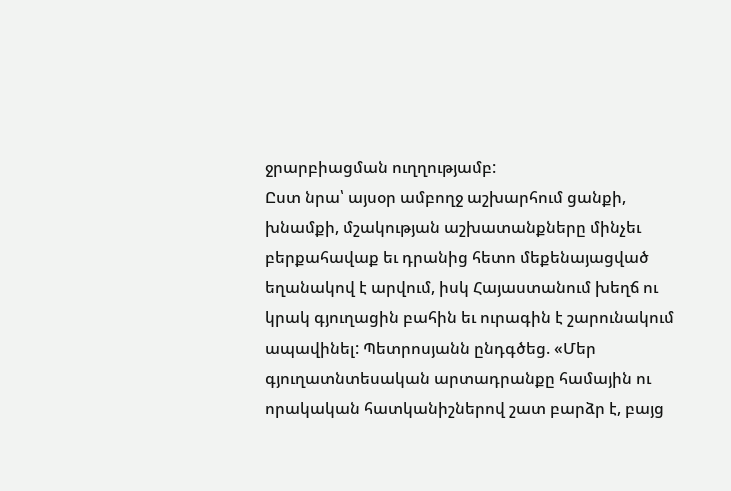ջրարբիացման ուղղությամբ:
Ըստ նրա՝ այսօր ամբողջ աշխարհում ցանքի, խնամքի, մշակության աշխատանքները մինչեւ բերքահավաք եւ դրանից հետո մեքենայացված եղանակով է արվում, իսկ Հայաստանում խեղճ ու կրակ գյուղացին բահին եւ ուրագին է շարունակում ապավինել: Պետրոսյանն ընդգծեց. «Մեր գյուղատնտեսական արտադրանքը համային ու որակական հատկանիշներով շատ բարձր է, բայց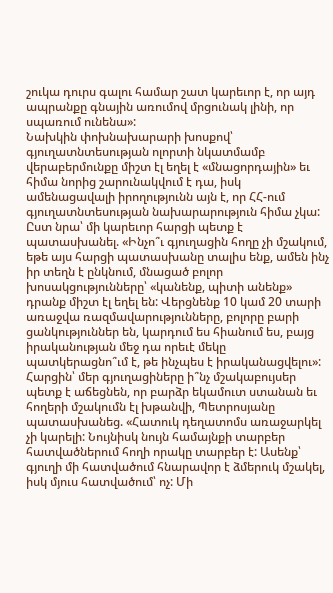շուկա դուրս գալու համար շատ կարեւոր է, որ այդ ապրանքը գնային առումով մրցունակ լինի, որ սպառում ունենա»:
Նախկին փոխնախարարի խոսքով՝ գյուղատնտեսության ոլորտի նկատմամբ վերաբերմունքը միշտ էլ եղել է «մնացորդային» եւ հիմա նորից շարունակվում է դա, իսկ ամենացավալի իրողությունն այն է, որ ՀՀ-ում գյուղատնտեսության նախարարություն հիմա չկա:
Ըստ նրա՝ մի կարեւոր հարցի պետք է պատասխանել. «Ինչո՞ւ գյուղացին հողը չի մշակում, եթե այս հարցի պատասխանը տալիս ենք, ամեն ինչ իր տեղն է ընկնում, մնացած բոլոր խոսակցությունները՝ «կանենք, պիտի անենք» դրանք միշտ էլ եղել են: Վերցնենք 10 կամ 20 տարի առաջվա ռազմավարությունները, բոլորը բարի ցանկություններ են, կարդում ես հիանում ես, բայց իրականության մեջ դա որեւէ մեկը պատկերացնո՞ւմ է, թե ինչպես է իրականացվելու»:
Հարցին՝ մեր գյուղացիները ի՞նչ մշակաբույսեր պետք է աճեցնեն, որ բարձր եկամուտ ստանան եւ հողերի մշակումն էլ խթանվի, Պետրոսյանը պատասխանեց. «Հատուկ դեղատոմս առաջարկել չի կարելի: Նույնիսկ նույն համայնքի տարբեր հատվածներում հողի որակը տարբեր է: Ասենք՝ գյուղի մի հատվածում հնարավոր է ձմերուկ մշակել, իսկ մյուս հատվածում՝ ոչ: Մի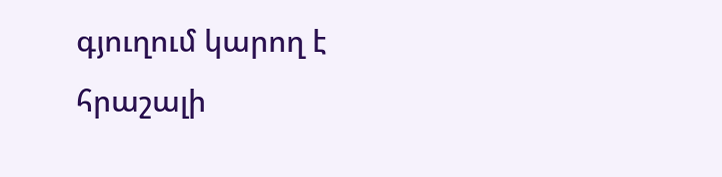գյուղում կարող է հրաշալի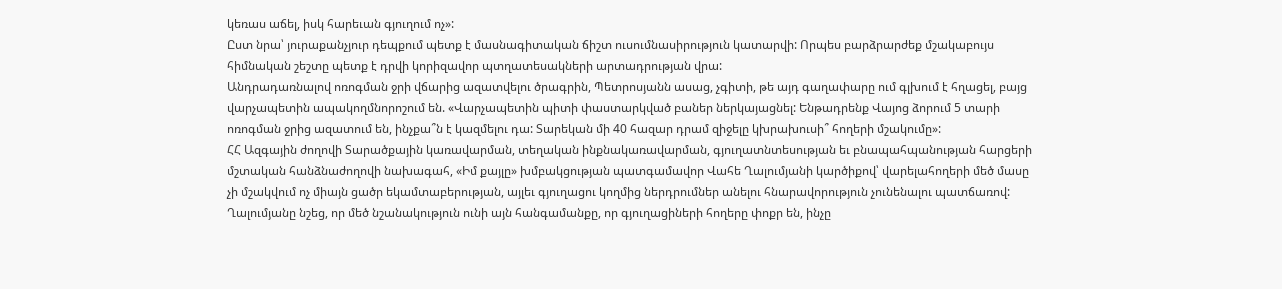կեռաս աճել, իսկ հարեւան գյուղում ոչ»:
Ըստ նրա՝ յուրաքանչյուր դեպքում պետք է մասնագիտական ճիշտ ուսումնասիրություն կատարվի: Որպես բարձրարժեք մշակաբույս հիմնական շեշտը պետք է դրվի կորիզավոր պտղատեսակների արտադրության վրա:
Անդրադառնալով ոռոգման ջրի վճարից ազատվելու ծրագրին, Պետրոսյանն ասաց, չգիտի, թե այդ գաղափարը ում գլխում է հղացել, բայց վարչապետին ապակողմնորոշում են. «Վարչապետին պիտի փաստարկված բաներ ներկայացնել: Ենթադրենք Վայոց ձորում 5 տարի ոռոգման ջրից ազատում են, ինչքա՞ն է կազմելու դա: Տարեկան մի 40 հազար դրամ զիջելը կխրախուսի՞ հողերի մշակումը»:
ՀՀ Ազգային ժողովի Տարածքային կառավարման, տեղական ինքնակառավարման, գյուղատնտեսության եւ բնապահպանության հարցերի մշտական հանձնաժողովի նախագահ, «Իմ քայլը» խմբակցության պատգամավոր Վահե Ղալումյանի կարծիքով՝ վարելահողերի մեծ մասը չի մշակվում ոչ միայն ցածր եկամտաբերության, այլեւ գյուղացու կողմից ներդրումներ անելու հնարավորություն չունենալու պատճառով: Ղալումյանը նշեց, որ մեծ նշանակություն ունի այն հանգամանքը, որ գյուղացիների հողերը փոքր են, ինչը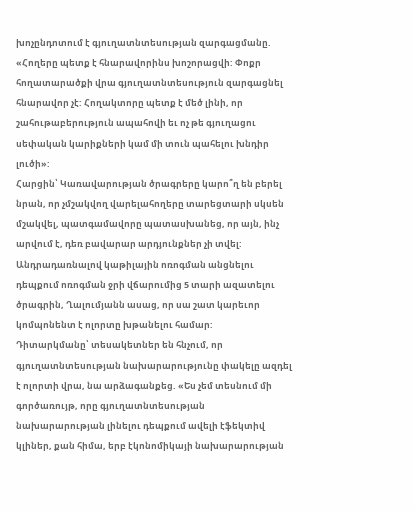խոչընդոտում է գյուղատնտեսության զարգացմանը. «Հողերը պետք է հնարավորինս խոշորացվի: Փոքր հողատարածքի վրա գյուղատնտեսություն զարգացնել հնարավոր չէ: Հողակտորը պետք է մեծ լինի, որ շահութաբերություն ապահովի եւ ոչ թե գյուղացու սեփական կարիքների կամ մի տուն պահելու խնդիր լուծի»:
Հարցին՝ Կառավարության ծրագրերը կարո՞ղ են բերել նրան, որ չմշակվող վարելահողերը տարեցտարի սկսեն մշակվել, պատգամավորը պատասխանեց, որ այն, ինչ արվում է, դեռ բավարար արդյունքներ չի տվել:
Անդրադառնալով կաթիլային ոռոգման անցնելու դեպքում ոռոգման ջրի վճարումից 5 տարի ազատելու ծրագրին, Ղալումյանն ասաց, որ սա շատ կարեւոր կոմպոնենտ է ոլորտը խթանելու համար:
Դիտարկմանը՝ տեսակետներ են հնչում, որ գյուղատնտեսության նախարարությունը փակելը ազդել է ոլորտի վրա, նա արձագանքեց. «Ես չեմ տեսնում մի գործառույթ, որը գյուղատնտեսության նախարարության լինելու դեպքում ավելի էֆեկտիվ կլիներ, քան հիմա, երբ էկոնոմիկայի նախարարության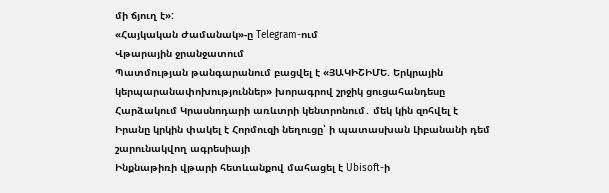մի ճյուղ է»:
«Հայկական Ժամանակ»-ը Telegram-ում
Վթարային ջրանջատում
Պատմության թանգարանում բացվել է «ՅԱԿԻՇԻՄԵ. Երկրային կերպարանափոխություններ» խորագրով շրջիկ ցուցահանդեսը
Հարձակում Կրասնոդարի առևտրի կենտրոնում․ մեկ կին զոհվել է
Իրանը կրկին փակել է Հորմուզի նեղուցը՝ ի պատասխան Լիբանանի դեմ շարունակվող ագրեսիայի
Ինքնաթիռի վթարի հետևանքով մահացել է Ubisoft-ի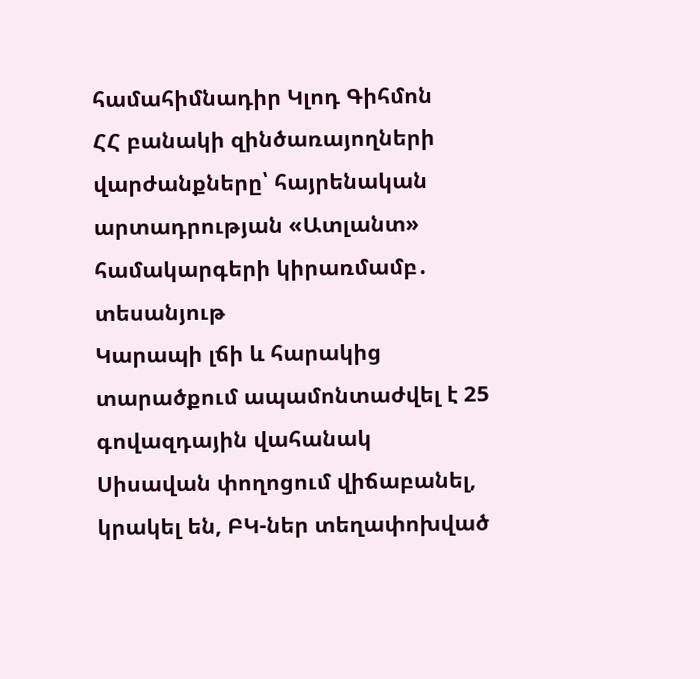համահիմնադիր Կլոդ Գիհմոն
ՀՀ բանակի զինծառայողների վարժանքները՝ հայրենական արտադրության «Ատլանտ» համակարգերի կիրառմամբ․ տեսանյութ
Կարապի լճի և հարակից տարածքում ապամոնտաժվել է 25 գովազդային վահանակ
Սիսավան փողոցում վիճաբանել, կրակել են, ԲԿ-ներ տեղափոխված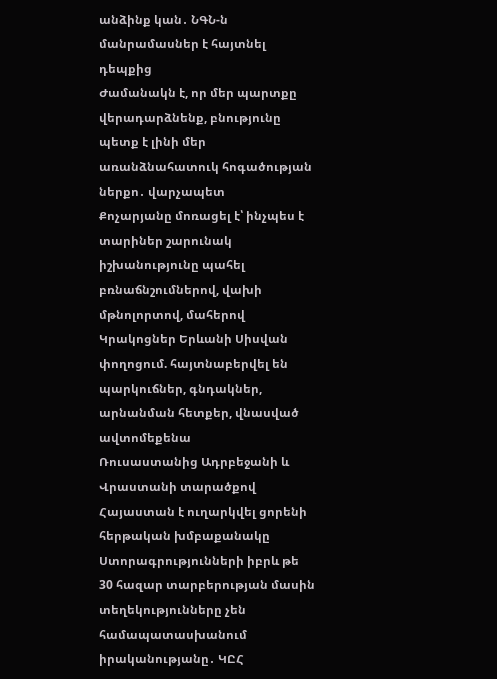անձինք կան․ ՆԳՆ-ն մանրամասներ է հայտնել դեպքից
Ժամանակն է, որ մեր պարտքը վերադարձնենք, բնությունը պետք է լինի մեր առանձնահատուկ հոգածության ներքո․ վարչապետ
Քոչարյանը մոռացել է՝ ինչպես է տարիներ շարունակ իշխանությունը պահել բռնաճնշումներով, վախի մթնոլորտով, մահերով
Կրակոցներ Երևանի Սիսվան փողոցում. հայտնաբերվել են պարկուճներ, գնդակներ, արնանման հետքեր, վնասված ավտոմեքենա
Ռուսաստանից Ադրբեջանի և Վրաստանի տարածքով Հայաստան է ուղարկվել ցորենի հերթական խմբաքանակը
Ստորագրությունների իբրև թե 30 հազար տարբերության մասին տեղեկությունները չեն համապատասխանում իրականությանը․ ԿԸՀ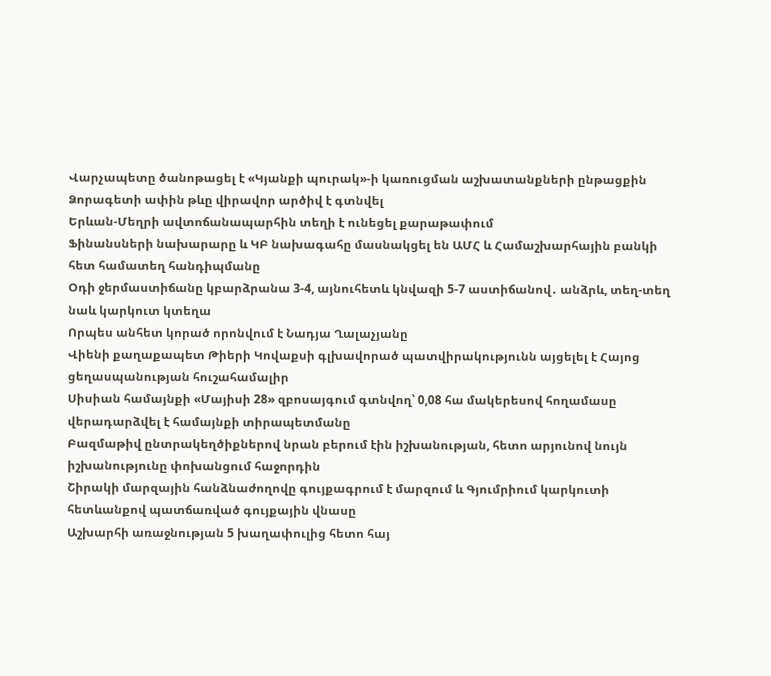Վարչապետը ծանոթացել է «Կյանքի պուրակ»-ի կառուցման աշխատանքների ընթացքին
Ձորագետի ափին թևը վիրավոր արծիվ է գտնվել
Երևան-Մեղրի ավտոճանապարհին տեղի է ունեցել քարաթափում
Ֆինանսների նախարարը և ԿԲ նախագահը մասնակցել են ԱՄՀ և Համաշխարհային բանկի հետ համատեղ հանդիպմանը
Օդի ջերմաստիճանը կբարձրանա 3-4, այնուհետև կնվազի 5-7 աստիճանով․ անձրև, տեղ-տեղ նաև կարկուտ կտեղա
Որպես անհետ կորած որոնվում է Նադյա Ղալաչյանը
Վիենի քաղաքապետ Թիերի Կովաքսի գլխավորած պատվիրակությունն այցելել է Հայոց ցեղասպանության հուշահամալիր
Սիսիան համայնքի «Մայիսի 28» զբոսայգում գտնվող՝ 0,08 հա մակերեսով հողամասը վերադարձվել է համայնքի տիրապետմանը
Բազմաթիվ ընտրակեղծիքներով նրան բերում էին իշխանության, հետո արյունով նույն իշխանությունը փոխանցում հաջորդին
Շիրակի մարզային հանձնաժողովը գույքագրում է մարզում և Գյումրիում կարկուտի հետևանքով պատճառված գույքային վնասը
Աշխարհի առաջնության 5 խաղափուլից հետո հայ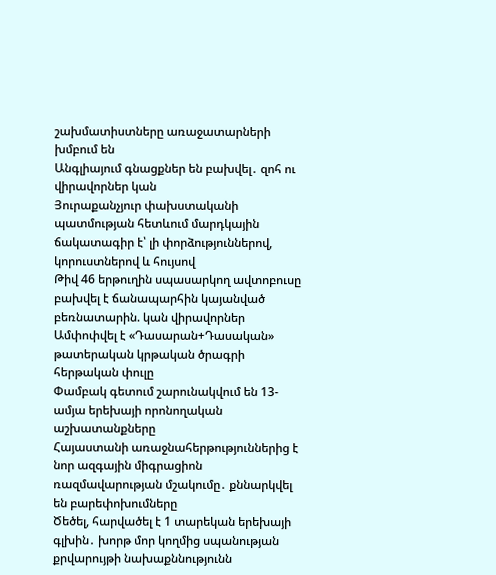շախմատիստները առաջատարների խմբում են
Անգլիայում գնացքներ են բախվել․ զոհ ու վիրավորներ կան
Յուրաքանչյուր փախստականի պատմության հետևում մարդկային ճակատագիր է՝ լի փորձություններով, կորուստներով և հույսով
Թիվ 46 երթուղին սպասարկող ավտոբուսը բախվել է ճանապարհին կայանված բեռնատարին. կան վիրավորներ
Ամփոփվել է «Դասարան+Դասական» թատերական կրթական ծրագրի հերթական փուլը
Փամբակ գետում շարունակվում են 13-ամյա երեխայի որոնողական աշխատանքները
Հայաստանի առաջնահերթություններից է նոր ազգային միգրացիոն ռազմավարության մշակումը․ քննարկվել են բարեփոխումները
Ծեծել, հարվածել է 1 տարեկան երեխայի գլխին․ խորթ մոր կողմից սպանության քրվարույթի նախաքննությունն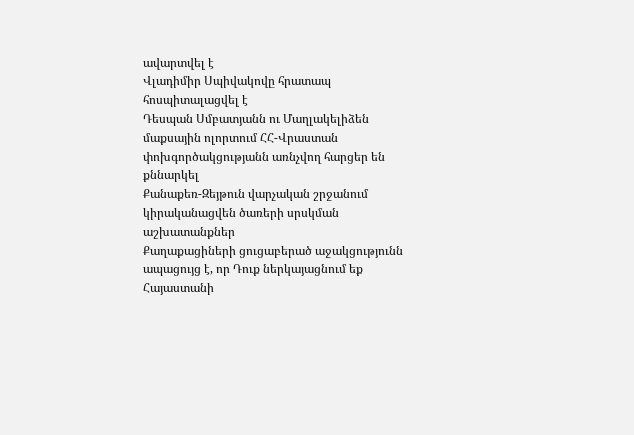ավարտվել է
Վլադիմիր Սպիվակովը հրատապ հոսպիտալացվել է
Դեսպան Սմբատյանն ու Մաղլակելիձեն մաքսային ոլորտում ՀՀ-Վրաստան փոխգործակցությանն առնչվող հարցեր են քննարկել
Քանաքեռ-Զեյթուն վարչական շրջանում կիրականացվեն ծառերի սրսկման աշխատանքներ
Քաղաքացիների ցուցաբերած աջակցությունն ապացույց է, որ Դուք ներկայացնում եք Հայաստանի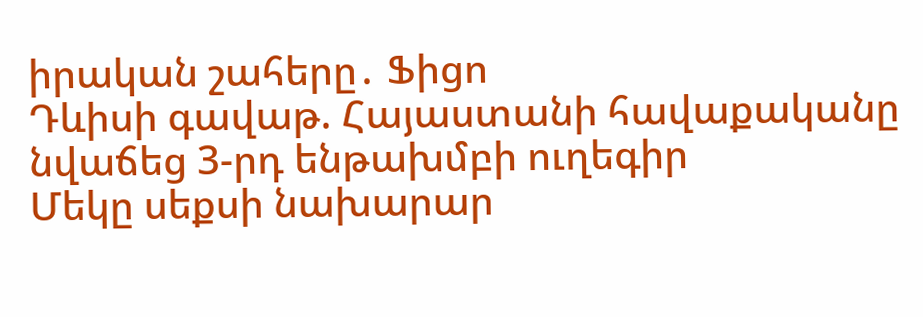իրական շահերը․ Ֆիցո
Դևիսի գավաթ. Հայաստանի հավաքականը նվաճեց 3-րդ ենթախմբի ուղեգիր
Մեկը սեքսի նախարար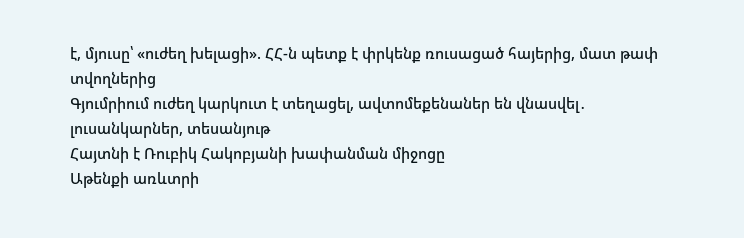է, մյուսը՝ «ուժեղ խելացի». ՀՀ-ն պետք է փրկենք ռուսացած հայերից, մատ թափ տվողներից
Գյումրիում ուժեղ կարկուտ է տեղացել, ավտոմեքենաներ են վնասվել․ լուսանկարներ, տեսանյութ
Հայտնի է Ռուբիկ Հակոբյանի խափանման միջոցը
Աթենքի առևտրի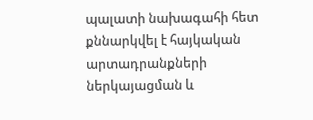պալատի նախագահի հետ քննարկվել է հայկական արտադրանքների ներկայացման և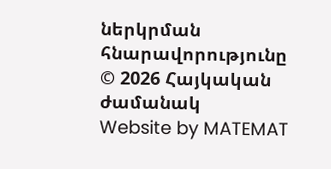ներկրման հնարավորությունը
© 2026 Հայկական ժամանակ
Website by MATEMAT